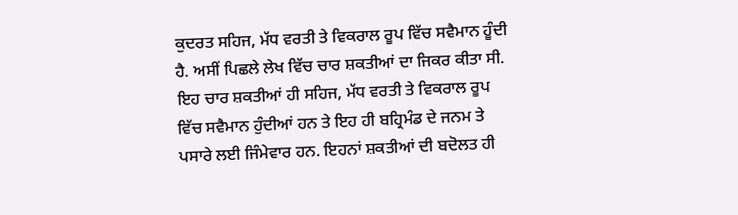ਕੁਦਰਤ ਸਹਿਜ, ਮੱਧ ਵਰਤੀ ਤੇ ਵਿਕਰਾਲ ਰੂਪ ਵਿੱਚ ਸਵੈਮਾਨ ਹੂੰਦੀ ਹੈ. ਅਸੀਂ ਪਿਛਲੇ ਲੇਖ ਵਿੱਚ ਚਾਰ ਸ਼ਕਤੀਆਂ ਦਾ ਜਿਕਰ ਕੀਤਾ ਸੀ. ਇਹ ਚਾਰ ਸ਼ਕਤੀਆਂ ਹੀ ਸਹਿਜ, ਮੱਧ ਵਰਤੀ ਤੇ ਵਿਕਰਾਲ ਰੂਪ ਵਿੱਚ ਸਵੈਮਾਨ ਹੁੰਦੀਆਂ ਹਨ ਤੇ ਇਹ ਹੀ ਬਹ੍ਰਿਮੰਡ ਦੇ ਜਨਮ ਤੇ ਪਸਾਰੇ ਲਈ ਜਿੰਮੇਵਾਰ ਹਨ. ਇਹਨਾਂ ਸ਼ਕਤੀਆਂ ਦੀ ਬਦੋਲਤ ਹੀ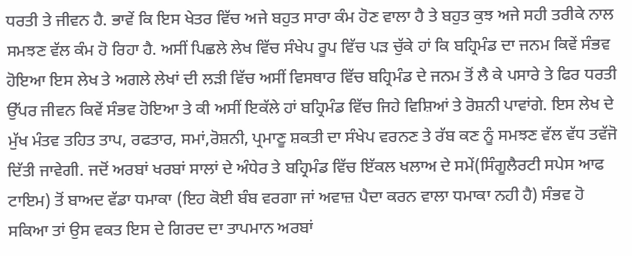ਧਰਤੀ ਤੇ ਜੀਵਨ ਹੈ. ਭਾਵੇਂ ਕਿ ਇਸ ਖੇਤਰ ਵਿੱਚ ਅਜੇ ਬਹੁਤ ਸਾਰਾ ਕੰਮ ਹੋਣ ਵਾਲਾ ਹੈ ਤੇ ਬਹੁਤ ਕੁਝ ਅਜੇ ਸਹੀ ਤਰੀਕੇ ਨਾਲ ਸਮਝਣ ਵੱਲ ਕੰਮ ਹੋ ਰਿਹਾ ਹੈ. ਅਸੀਂ ਪਿਛਲੇ ਲੇਖ ਵਿੱਚ ਸੰਖੇਪ ਰੂਪ ਵਿੱਚ ਪੜ ਚੁੱਕੇ ਹਾਂ ਕਿ ਬਹ੍ਰਿਮੰਡ ਦਾ ਜਨਮ ਕਿਵੇਂ ਸੰਭਵ ਹੋਇਆ ਇਸ ਲੇਖ ਤੇ ਅਗਲੇ ਲੇਖਾਂ ਦੀ ਲੜੀ ਵਿੱਚ ਅਸੀਂ ਵਿਸਥਾਰ ਵਿੱਚ ਬਹ੍ਰਿਮੰਡ ਦੇ ਜਨਮ ਤੋਂ ਲੈ ਕੇ ਪਸਾਰੇ ਤੇ ਫਿਰ ਧਰਤੀ ਉੱਪਰ ਜੀਵਨ ਕਿਵੇਂ ਸੰਭਵ ਹੋਇਆ ਤੇ ਕੀ ਅਸੀਂ ਇਕੱਲੇ ਹਾਂ ਬਹ੍ਰਿਮੰਡ ਵਿੱਚ ਜਿਹੇ ਵਿਸ਼ਿਆਂ ਤੇ ਰੋਸ਼ਨੀ ਪਾਵਾਂਗੇ. ਇਸ ਲੇਖ ਦੇ ਮੁੱਖ ਮੰਤਵ ਤਹਿਤ ਤਾਪ, ਰਫਤਾਰ, ਸਮਾਂ,ਰੋਸ਼ਨੀ, ਪ੍ਰਮਾਣੂ ਸ਼ਕਤੀ ਦਾ ਸੰਖੇਪ ਵਰਨਣ ਤੇ ਰੱਬ ਕਣ ਨੂੰ ਸਮਝਣ ਵੱਲ ਵੱਧ ਤਵੱਜੋ ਦਿੱਤੀ ਜਾਵੇਗੀ. ਜਦੋਂ ਅਰਬਾਂ ਖਰਬਾਂ ਸਾਲਾਂ ਦੇ ਅੰਧੇਰ ਤੇ ਬਹ੍ਰਿਮੰਡ ਵਿੱਚ ਇੱਕਲ ਖਲਾਅ ਦੇ ਸਮੇਂ(ਸਿੰਗੂਲੈਰਟੀ ਸਪੇਸ ਆਫ ਟਾਇਮ) ਤੋਂ ਬਾਅਦ ਵੱਡਾ ਧਮਾਕਾ (ਇਹ ਕੋਈ ਬੰਬ ਵਰਗਾ ਜਾਂ ਅਵਾਜ਼ ਪੈਦਾ ਕਰਨ ਵਾਲਾ ਧਮਾਕਾ ਨਹੀ ਹੈ) ਸੰਭਵ ਹੋ ਸਕਿਆ ਤਾਂ ਉਸ ਵਕਤ ਇਸ ਦੇ ਗਿਰਦ ਦਾ ਤਾਪਮਾਨ ਅਰਬਾਂ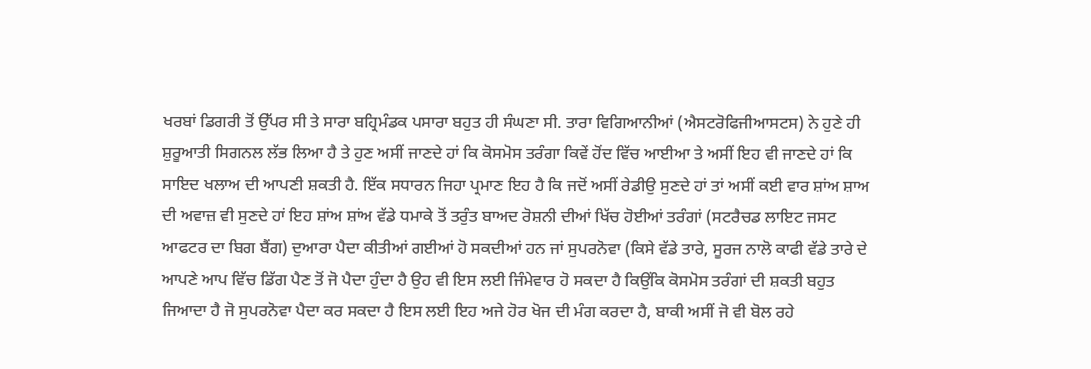ਖਰਬਾਂ ਡਿਗਰੀ ਤੋਂ ਉੱਪਰ ਸੀ ਤੇ ਸਾਰਾ ਬਹ੍ਰਿਮੰਡਕ ਪਸਾਰਾ ਬਹੁਤ ਹੀ ਸੰਘਣਾ ਸੀ. ਤਾਰਾ ਵਿਗਿਆਨੀਆਂ (ਐਸਟਰੋਫਿਜੀਆਸਟਸ) ਨੇ ਹੁਣੇ ਹੀ ਸ਼ੁਰੂਆਤੀ ਸਿਗਨਲ ਲੱਭ ਲਿਆ ਹੈ ਤੇ ਹੁਣ ਅਸੀਂ ਜਾਣਦੇ ਹਾਂ ਕਿ ਕੋਸਮੋਸ ਤਰੰਗਾ ਕਿਵੇਂ ਹੋਂਦ ਵਿੱਚ ਆਈਆ ਤੇ ਅਸੀਂ ਇਹ ਵੀ ਜਾਣਦੇ ਹਾਂ ਕਿ ਸਾਇਦ ਖਲਾਅ ਦੀ ਆਪਣੀ ਸ਼ਕਤੀ ਹੈ. ਇੱਕ ਸਧਾਰਨ ਜਿਹਾ ਪ੍ਰਮਾਣ ਇਹ ਹੈ ਕਿ ਜਦੋਂ ਅਸੀਂ ਰੇਡੀਉ ਸੁਣਦੇ ਹਾਂ ਤਾਂ ਅਸੀਂ ਕਈ ਵਾਰ ਸ਼ਾਂਅ ਸ਼ਾਅ ਦੀ ਅਵਾਜ਼ ਵੀ ਸੁਣਦੇ ਹਾਂ ਇਹ ਸ਼ਾਂਅ ਸ਼ਾਂਅ ਵੱਡੇ ਧਮਾਕੇ ਤੋਂ ਤਰੁੰਤ ਬਾਅਦ ਰੋਸ਼ਨੀ ਦੀਆਂ ਖਿੱਚ ਹੋਈਆਂ ਤਰੰਗਾਂ (ਸਟਰੈਚਡ ਲਾਇਟ ਜਸਟ ਆਫਟਰ ਦਾ ਬਿਗ ਬੈਂਗ) ਦੁਆਰਾ ਪੈਦਾ ਕੀਤੀਆਂ ਗਈਆਂ ਹੋ ਸਕਦੀਆਂ ਹਨ ਜਾਂ ਸੁਪਰਨੋਵਾ (ਕਿਸੇ ਵੱਡੇ ਤਾਰੇ, ਸੂਰਜ ਨਾਲੋ ਕਾਫੀ ਵੱਡੇ ਤਾਰੇ ਦੇ ਆਪਣੇ ਆਪ ਵਿੱਚ ਡਿੱਗ ਪੈਣ ਤੋਂ ਜੋ ਪੈਦਾ ਹੁੰਦਾ ਹੈ ਉਹ ਵੀ ਇਸ ਲਈ ਜਿੰਮੇਵਾਰ ਹੋ ਸਕਦਾ ਹੈ ਕਿਉਂਕਿ ਕੋਸਮੋਸ ਤਰੰਗਾਂ ਦੀ ਸ਼ਕਤੀ ਬਹੁਤ ਜਿਆਦਾ ਹੈ ਜੋ ਸੁਪਰਨੋਵਾ ਪੈਦਾ ਕਰ ਸਕਦਾ ਹੈ ਇਸ ਲਈ ਇਹ ਅਜੇ ਹੋਰ ਖੋਜ ਦੀ ਮੰਗ ਕਰਦਾ ਹੈ, ਬਾਕੀ ਅਸੀਂ ਜੋ ਵੀ ਬੋਲ ਰਹੇ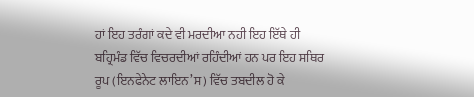ਹਾਂ ਇਹ ਤਰੰਗਾਂ ਕਦੇ ਵੀ ਮਰਦੀਆ ਨਹੀ ਇਹ ਇੱਥੇ ਹੀ ਬਹ੍ਰਿਮੰਡ ਵਿੱਚ ਵਿਚਰਦੀਆਂ ਰਹਿੰਦੀਆਂ ਹਨ ਪਰ ਇਹ ਸਥਿਰ ਰੂਪ (ਇਨਫੇਨੇਟ ਲਾਇਨ’ਸ) ਵਿੱਚ ਤਬਦੀਲ ਹੋ ਕੇ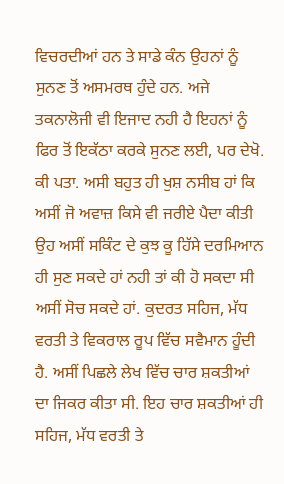ਵਿਚਰਦੀਆਂ ਹਨ ਤੇ ਸਾਡੇ ਕੰਨ ਉਹਨਾਂ ਨੂੰ ਸੁਨਣ ਤੋਂ ਅਸਮਰਥ ਹੁੰਦੇ ਹਨ. ਅਜੇ ਤਕਨਾਲੋਜੀ ਵੀ ਇਜਾਦ ਨਹੀ ਹੈ ਇਹਨਾਂ ਨੂੰ ਫਿਰ ਤੋਂ ਇਕੱਠਾ ਕਰਕੇ ਸੁਨਣ ਲਈ, ਪਰ ਦੇਖੋ. ਕੀ ਪਤਾ. ਅਸੀ ਬਹੁਤ ਹੀ ਖੁਸ਼ ਨਸੀਬ ਹਾਂ ਕਿ ਅਸੀਂ ਜੋ ਅਵਾਜ਼ ਕਿਸੇ ਵੀ ਜਰੀਏ ਪੈਦਾ ਕੀਤੀ ਉਹ ਅਸੀਂ ਸਕਿੰਟ ਦੇ ਕੁਝ ਕੂ ਹਿੱਸੇ ਦਰਮਿਆਨ ਹੀ ਸੁਣ ਸਕਦੇ ਹਾਂ ਨਹੀ ਤਾਂ ਕੀ ਹੋ ਸਕਦਾ ਸੀ ਅਸੀਂ ਸੋਚ ਸਕਦੇ ਹਾਂ. ਕੁਦਰਤ ਸਹਿਜ, ਮੱਧ ਵਰਤੀ ਤੇ ਵਿਕਰਾਲ ਰੂਪ ਵਿੱਚ ਸਵੈਮਾਨ ਹੂੰਦੀ ਹੈ. ਅਸੀਂ ਪਿਛਲੇ ਲੇਖ ਵਿੱਚ ਚਾਰ ਸ਼ਕਤੀਆਂ ਦਾ ਜਿਕਰ ਕੀਤਾ ਸੀ. ਇਹ ਚਾਰ ਸ਼ਕਤੀਆਂ ਹੀ ਸਹਿਜ, ਮੱਧ ਵਰਤੀ ਤੇ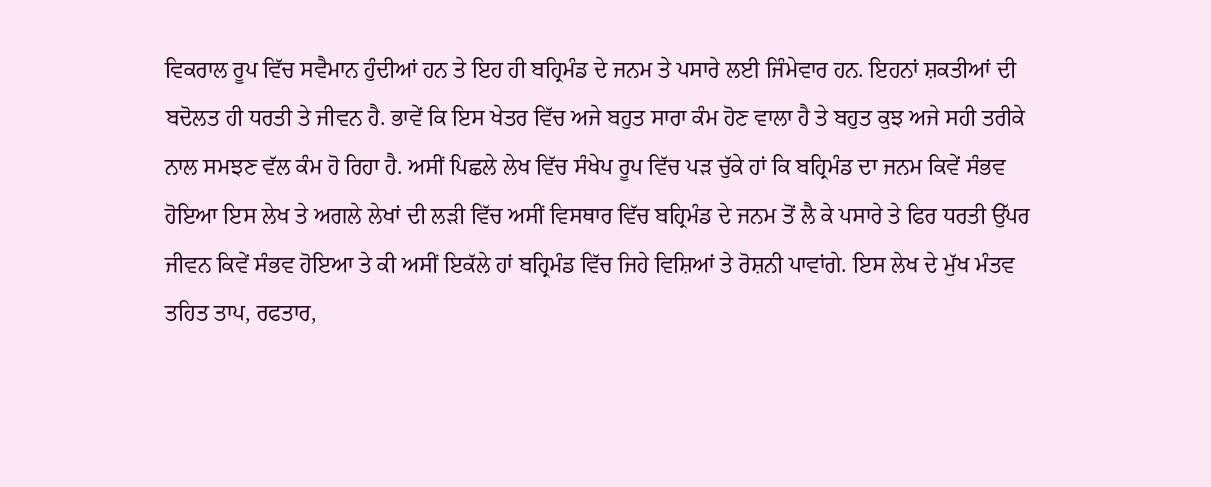ਵਿਕਰਾਲ ਰੂਪ ਵਿੱਚ ਸਵੈਮਾਨ ਹੁੰਦੀਆਂ ਹਨ ਤੇ ਇਹ ਹੀ ਬਹ੍ਰਿਮੰਡ ਦੇ ਜਨਮ ਤੇ ਪਸਾਰੇ ਲਈ ਜਿੰਮੇਵਾਰ ਹਨ. ਇਹਨਾਂ ਸ਼ਕਤੀਆਂ ਦੀ ਬਦੋਲਤ ਹੀ ਧਰਤੀ ਤੇ ਜੀਵਨ ਹੈ. ਭਾਵੇਂ ਕਿ ਇਸ ਖੇਤਰ ਵਿੱਚ ਅਜੇ ਬਹੁਤ ਸਾਰਾ ਕੰਮ ਹੋਣ ਵਾਲਾ ਹੈ ਤੇ ਬਹੁਤ ਕੁਝ ਅਜੇ ਸਹੀ ਤਰੀਕੇ ਨਾਲ ਸਮਝਣ ਵੱਲ ਕੰਮ ਹੋ ਰਿਹਾ ਹੈ. ਅਸੀਂ ਪਿਛਲੇ ਲੇਖ ਵਿੱਚ ਸੰਖੇਪ ਰੂਪ ਵਿੱਚ ਪੜ ਚੁੱਕੇ ਹਾਂ ਕਿ ਬਹ੍ਰਿਮੰਡ ਦਾ ਜਨਮ ਕਿਵੇਂ ਸੰਭਵ ਹੋਇਆ ਇਸ ਲੇਖ ਤੇ ਅਗਲੇ ਲੇਖਾਂ ਦੀ ਲੜੀ ਵਿੱਚ ਅਸੀਂ ਵਿਸਥਾਰ ਵਿੱਚ ਬਹ੍ਰਿਮੰਡ ਦੇ ਜਨਮ ਤੋਂ ਲੈ ਕੇ ਪਸਾਰੇ ਤੇ ਫਿਰ ਧਰਤੀ ਉੱਪਰ ਜੀਵਨ ਕਿਵੇਂ ਸੰਭਵ ਹੋਇਆ ਤੇ ਕੀ ਅਸੀਂ ਇਕੱਲੇ ਹਾਂ ਬਹ੍ਰਿਮੰਡ ਵਿੱਚ ਜਿਹੇ ਵਿਸ਼ਿਆਂ ਤੇ ਰੋਸ਼ਨੀ ਪਾਵਾਂਗੇ. ਇਸ ਲੇਖ ਦੇ ਮੁੱਖ ਮੰਤਵ ਤਹਿਤ ਤਾਪ, ਰਫਤਾਰ,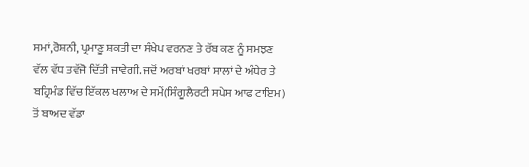ਸਮਾਂ,ਰੋਸ਼ਨੀ, ਪ੍ਰਮਾਣੂ ਸ਼ਕਤੀ ਦਾ ਸੰਖੇਪ ਵਰਨਣ ਤੇ ਰੱਬ ਕਣ ਨੂੰ ਸਮਝਣ ਵੱਲ ਵੱਧ ਤਵੱਜੋ ਦਿੱਤੀ ਜਾਵੇਗੀ. ਜਦੋਂ ਅਰਬਾਂ ਖਰਬਾਂ ਸਾਲਾਂ ਦੇ ਅੰਧੇਰ ਤੇ ਬਹ੍ਰਿਮੰਡ ਵਿੱਚ ਇੱਕਲ ਖਲਾਅ ਦੇ ਸਮੇਂ(ਸਿੰਗੂਲੈਰਟੀ ਸਪੇਸ ਆਫ ਟਾਇਮ) ਤੋਂ ਬਾਅਦ ਵੱਡਾ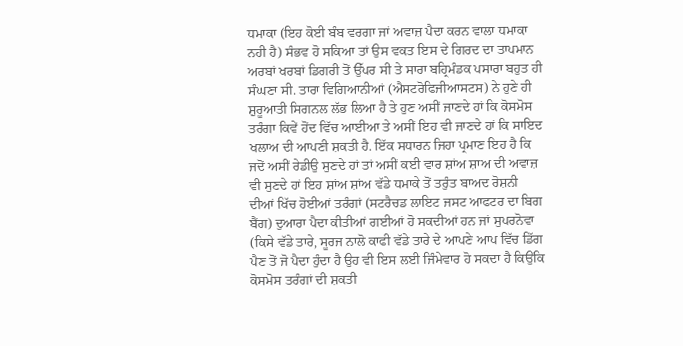ਧਮਾਕਾ (ਇਹ ਕੋਈ ਬੰਬ ਵਰਗਾ ਜਾਂ ਅਵਾਜ਼ ਪੈਦਾ ਕਰਨ ਵਾਲਾ ਧਮਾਕਾ ਨਹੀ ਹੈ) ਸੰਭਵ ਹੋ ਸਕਿਆ ਤਾਂ ਉਸ ਵਕਤ ਇਸ ਦੇ ਗਿਰਦ ਦਾ ਤਾਪਮਾਨ ਅਰਬਾਂ ਖਰਬਾਂ ਡਿਗਰੀ ਤੋਂ ਉੱਪਰ ਸੀ ਤੇ ਸਾਰਾ ਬਹ੍ਰਿਮੰਡਕ ਪਸਾਰਾ ਬਹੁਤ ਹੀ ਸੰਘਣਾ ਸੀ. ਤਾਰਾ ਵਿਗਿਆਨੀਆਂ (ਐਸਟਰੋਫਿਜੀਆਸਟਸ) ਨੇ ਹੁਣੇ ਹੀ ਸ਼ੁਰੂਆਤੀ ਸਿਗਨਲ ਲੱਭ ਲਿਆ ਹੈ ਤੇ ਹੁਣ ਅਸੀਂ ਜਾਣਦੇ ਹਾਂ ਕਿ ਕੋਸਮੋਸ ਤਰੰਗਾ ਕਿਵੇਂ ਹੋਂਦ ਵਿੱਚ ਆਈਆ ਤੇ ਅਸੀਂ ਇਹ ਵੀ ਜਾਣਦੇ ਹਾਂ ਕਿ ਸਾਇਦ ਖਲਾਅ ਦੀ ਆਪਣੀ ਸ਼ਕਤੀ ਹੈ. ਇੱਕ ਸਧਾਰਨ ਜਿਹਾ ਪ੍ਰਮਾਣ ਇਹ ਹੈ ਕਿ ਜਦੋਂ ਅਸੀਂ ਰੇਡੀਉ ਸੁਣਦੇ ਹਾਂ ਤਾਂ ਅਸੀਂ ਕਈ ਵਾਰ ਸ਼ਾਂਅ ਸ਼ਾਅ ਦੀ ਅਵਾਜ਼ ਵੀ ਸੁਣਦੇ ਹਾਂ ਇਹ ਸ਼ਾਂਅ ਸ਼ਾਂਅ ਵੱਡੇ ਧਮਾਕੇ ਤੋਂ ਤਰੁੰਤ ਬਾਅਦ ਰੋਸ਼ਨੀ ਦੀਆਂ ਖਿੱਚ ਹੋਈਆਂ ਤਰੰਗਾਂ (ਸਟਰੈਚਡ ਲਾਇਟ ਜਸਟ ਆਫਟਰ ਦਾ ਬਿਗ ਬੈਂਗ) ਦੁਆਰਾ ਪੈਦਾ ਕੀਤੀਆਂ ਗਈਆਂ ਹੋ ਸਕਦੀਆਂ ਹਨ ਜਾਂ ਸੁਪਰਨੋਵਾ (ਕਿਸੇ ਵੱਡੇ ਤਾਰੇ, ਸੂਰਜ ਨਾਲੋ ਕਾਫੀ ਵੱਡੇ ਤਾਰੇ ਦੇ ਆਪਣੇ ਆਪ ਵਿੱਚ ਡਿੱਗ ਪੈਣ ਤੋਂ ਜੋ ਪੈਦਾ ਹੁੰਦਾ ਹੈ ਉਹ ਵੀ ਇਸ ਲਈ ਜਿੰਮੇਵਾਰ ਹੋ ਸਕਦਾ ਹੈ ਕਿਉਂਕਿ ਕੋਸਮੋਸ ਤਰੰਗਾਂ ਦੀ ਸ਼ਕਤੀ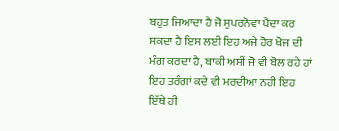ਬਹੁਤ ਜਿਆਦਾ ਹੈ ਜੋ ਸੁਪਰਨੋਵਾ ਪੈਦਾ ਕਰ ਸਕਦਾ ਹੈ ਇਸ ਲਈ ਇਹ ਅਜੇ ਹੋਰ ਖੋਜ ਦੀ ਮੰਗ ਕਰਦਾ ਹੈ, ਬਾਕੀ ਅਸੀਂ ਜੋ ਵੀ ਬੋਲ ਰਹੇ ਹਾਂ ਇਹ ਤਰੰਗਾਂ ਕਦੇ ਵੀ ਮਰਦੀਆ ਨਹੀ ਇਹ ਇੱਥੇ ਹੀ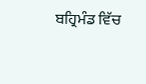ਬਹ੍ਰਿਮੰਡ ਵਿੱਚ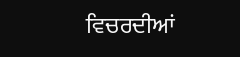ਵਿਚਰਦੀਆਂ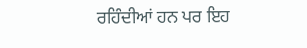ਰਹਿੰਦੀਆਂ ਹਨ ਪਰ ਇਹ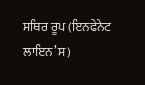ਸਥਿਰ ਰੂਪ (ਇਨਫੇਨੇਟ ਲਾਇਨ’ਸ)